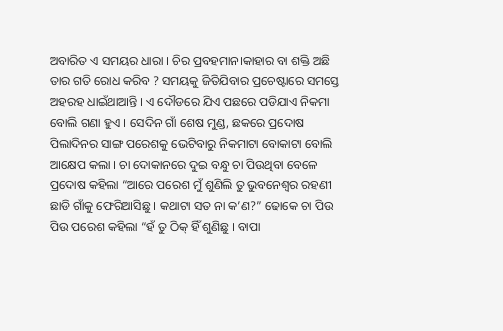ଅବାରିତ ଏ ସମୟର ଧାରା । ଚିର ପ୍ରବହମାନ।କାହାର ବା ଶକ୍ତି ଅଛି ତାର ଗତି ରୋଧ କରିବ ? ସମୟକୁ ଜିତିଯିବାର ପ୍ରଚେଷ୍ଟାରେ ସମସ୍ତେ ଅହରହ ଧାଇଁଥାଆନ୍ତି । ଏ ଦୌଡରେ ଯିଏ ପଛରେ ପଡିଯାଏ ନିକମା ବୋଲି ଗଣା ହୁଏ । ସେଦିନ ଗାଁ ଶେଷ ମୁଣ୍ଡ, ଛକରେ ପ୍ରଦୋଷ ପିଲାଦିନର ସାଙ୍ଗ ପରେଶକୁ ଭେଟିବାରୁ ନିକମାଟା ବୋକାଟା ବୋଲି ଆକ୍ଷେପ କଲା । ଚା ଦୋକାନରେ ଦୁଇ ବନ୍ଧୁ ଚା ପିଉଥିବା ବେଳେ ପ୍ରଦୋଷ କହିଲା “ଆରେ ପରେଶ ମୁଁ ଶୁଣିଲି ତୁ ଭୁବନେଶ୍ୱର ରହଣୀ ଛାଡି ଗାଁକୁ ଫେରିଆସିଛୁ । କଥାଟା ସତ ନା କ’ଣ?” ଢୋକେ ଚା ପିଉ ପିଉ ପରେଶ କହିଲା “ହଁ ତୁ ଠିକ୍ ହିଁ ଶୁଣିଛୁ । ବାପା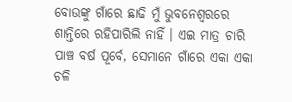ବୋଉଙ୍କୁ ଗାଁରେ ଛାଢି ମୁଁ ଭୁବନେଶ୍ୱରରେ ଶାନ୍ତିରେ ରହିପାରିଲି ନାହିଁ । ଏଇ ମାତ୍ର ଚାରି ପାଞ୍ଚ ବର୍ଷ ପୂର୍ବେ, ସେମାନେ ଗାଁରେ ଏକା ଏକା ଚଳି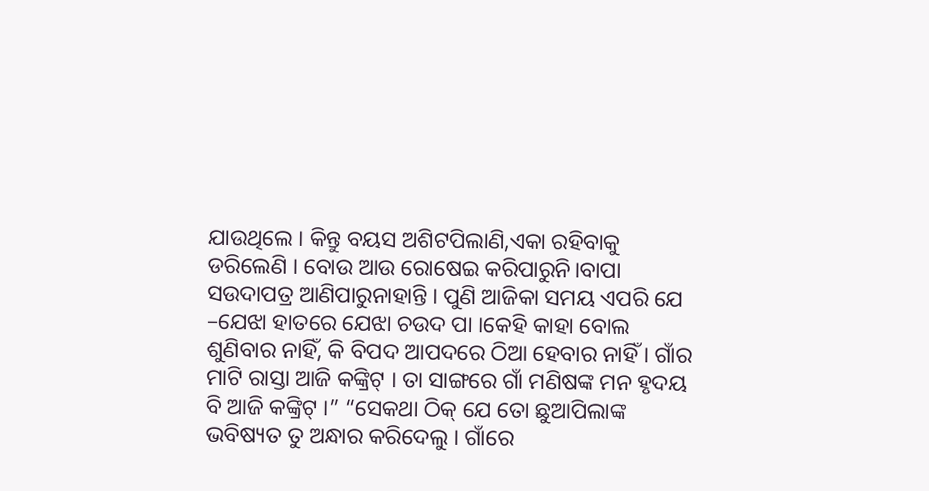ଯାଉଥିଲେ । କିନ୍ତୁ ବୟସ ଅଶିଟପିଲାଣି,ଏକା ରହିବାକୁ ଡରିଲେଣି । ବୋଉ ଆଉ ରୋଷେଇ କରିପାରୁନି।ବାପା ସଉଦାପତ୍ର ଆଣିପାରୁନାହାନ୍ତି । ପୁଣି ଆଜିକା ସମୟ ଏପରି ଯେ –ଯେଝା ହାତରେ ଯେଝା ଚଉଦ ପା ।କେହି କାହା ବୋଲ ଶୁଣିବାର ନାହିଁ, କି ବିପଦ ଆପଦରେ ଠିଆ ହେବାର ନାହିଁ । ଗାଁର ମାଟି ରାସ୍ତା ଆଜି କଙ୍କ୍ରିଟ୍ । ତା ସାଙ୍ଗରେ ଗାଁ ମଣିଷଙ୍କ ମନ ହୃଦୟ ବି ଆଜି କଙ୍କ୍ରିଟ୍ ।” “ସେକଥା ଠିକ୍ ଯେ ତୋ ଛୁଆପିଲାଙ୍କ ଭବିଷ୍ୟତ ତୁ ଅନ୍ଧାର କରିଦେଲୁ । ଗାଁରେ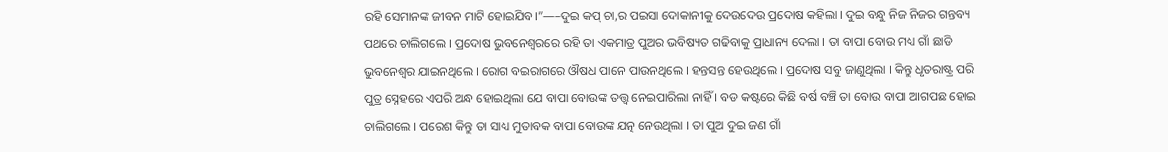ରହି ସେମାନଙ୍କ ଜୀବନ ମାଟି ହୋଇଯିବ।”—–ଦୁଇ କପ୍ ଚା,ର ପଇସା ଦୋକାନୀକୁ ଦେଉଦେଉ ପ୍ରଦୋଷ କହିଲା । ଦୁଇ ବନ୍ଧୁ ନିଜ ନିଜର ଗନ୍ତବ୍ୟ ପଥରେ ଚାଲିଗଲେ । ପ୍ରଦୋଷ ଭୁବନେଶ୍ୱରରେ ରହି ତା ଏକମାତ୍ର ପୁଅର ଭବିଷ୍ୟତ ଗଢିବାକୁ ପ୍ରାଧାନ୍ୟ ଦେଲା । ତା ବାପା ବୋଉ ମଧ୍ୟ ଗାଁ ଛାଡି ଭୁବନେଶ୍ୱର ଯାଇନଥିଲେ । ରୋଗ ବଇରାଗରେ ଔଷଧ ପାନେ ପାଉନଥିଲେ । ହନ୍ତସନ୍ତ ହେଉଥିଲେ । ପ୍ରଦୋଷ ସବୁ ଜାଣୁଥିଲା । କିନ୍ତୁ ଧୃତରାଷ୍ଟ୍ର ପରି ପୁତ୍ର ସ୍ନେହରେ ଏପରି ଅନ୍ଧ ହୋଇଥିଲା ଯେ ବାପା ବୋଉଙ୍କ ତତ୍ତ୍ୱ ନେଇପାରିଲା ନାହିଁ । ବଡ କଷ୍ଟରେ କିଛି ବର୍ଷ ବଞ୍ଚି ତା ବୋଉ ବାପା ଆଗପଛ ହୋଇ ଚାଲିଗଲେ । ପରେଶ କିନ୍ତୁ ତା ସାଧ୍ୟ ମୁତାବକ ବାପା ବୋଉଙ୍କ ଯତ୍ନ ନେଉଥିଲା । ତା ପୁଅ ଦୁଇ ଜଣ ଗାଁ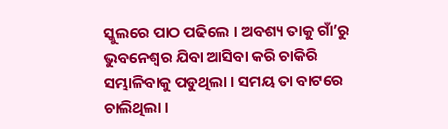ସ୍କୁଲରେ ପାଠ ପଢିଲେ । ଅବଶ୍ୟ ତାକୁ ଗାଁ’ରୁ ଭୁବନେଶ୍ୱର ଯିବା ଆସିବା କରି ଚାକିରି ସମ୍ଭାଳିବାକୁ ପଡୁଥିଲା । ସମୟ ତା ବାଟରେ ଚାଲିଥିଲା ।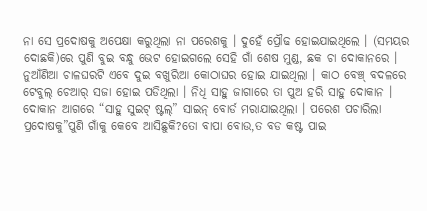ନା ସେ ପ୍ରଦୋଷକୁ ଅପେକ୍ଷା କରୁଥିଲା ନା ପରେଶକୁ । ଦୁହେଁ ପ୍ରୌଢ ହୋଇଯାଇଥିଲେ । (ସମୟର ଦୋଛକି)ରେ ପୁଣି ବୁଇ ବନ୍ଧୁ ଭେଟ ହୋଇଗଲେ ସେହି ଗାଁ ଶେଷ ମୁଣ୍ଡ, ଛକ ଚା ଦୋକାନରେ । ନୁଆଁଣିଆ ଚାଳଘରଟି ଏବେ ଦୁଇ ବଖୁରିଆ କୋଠାଘର ହୋଇ ଯାଇଥିଲା । କାଠ ବେଞ୍ଚ୍ ବଦଳରେ ଟେବୁଲ୍ ଚେଆର୍ ସଜା ହୋଇ ପଡିଥିଲା । ନିଧି ସାହୁ ଜାଗାରେ ତା ପୁଅ ହରି ସାହୁ ଦୋକାନ । ଦୋକାନ ଆଗରେ “ସାହୁ ସୁଇଟ୍ ଷ୍ଟଲ୍” ସାଇନ୍ ବୋର୍ଡ ମରାଯାଇଥିଲା । ପରେଶ ପଚାରିଲା ପ୍ରଦୋଷକୁ”ପୁଣି ଗାଁକୁ କେବେ ଆସିଛୁକି?ତୋ ବାପା ବୋଉ,ତ ବଡ କଷ୍ଟ ପାଇ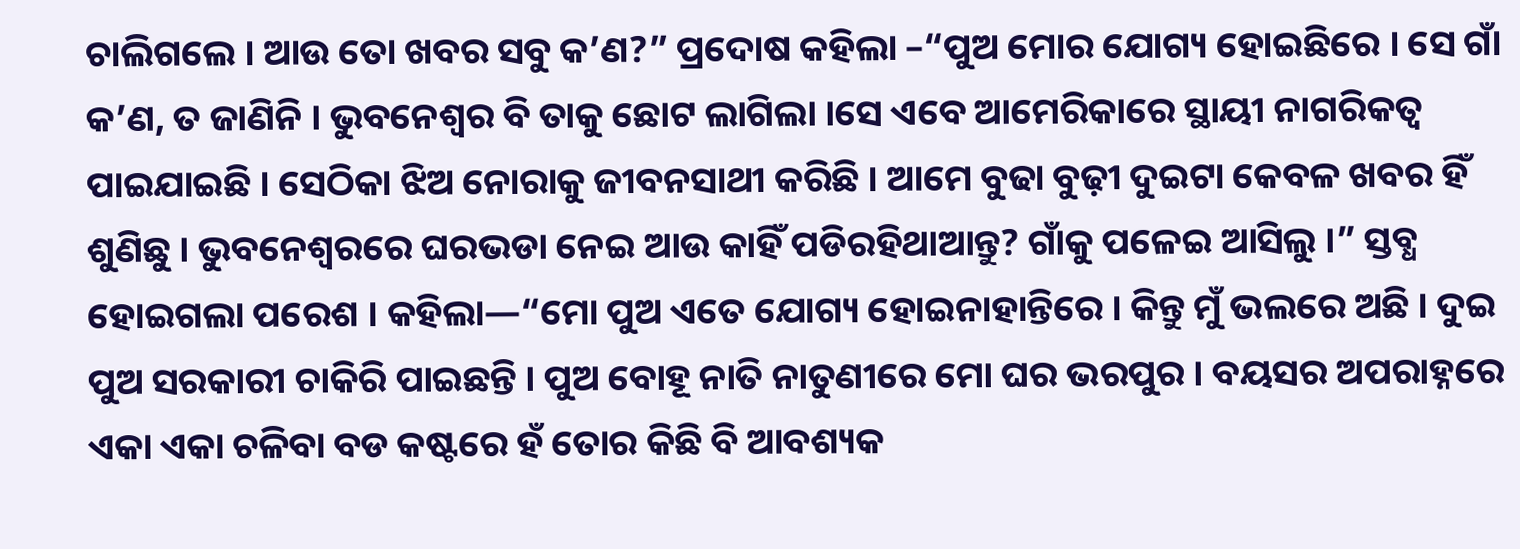ଚାଲିଗଲେ । ଆଉ ତୋ ଖବର ସବୁ କ’ଣ?” ପ୍ରଦୋଷ କହିଲା –“ପୁଅ ମୋର ଯୋଗ୍ୟ ହୋଇଛିରେ । ସେ ଗାଁ କ’ଣ, ତ ଜାଣିନି । ଭୁବନେଶ୍ୱର ବି ତାକୁ ଛୋଟ ଲାଗିଲା ।ସେ ଏବେ ଆମେରିକାରେ ସ୍ଥାୟୀ ନାଗରିକତ୍ବ ପାଇଯାଇଛି । ସେଠିକା ଝିଅ ନୋରାକୁ ଜୀବନସାଥୀ କରିଛି । ଆମେ ବୁଢା ବୁଢ଼ୀ ଦୁଇଟା କେବଳ ଖବର ହିଁ ଶୁଣିଛୁ । ଭୁବନେଶ୍ୱରରେ ଘରଭଡା ନେଇ ଆଉ କାହିଁ ପଡିରହିଥାଆନ୍ତୁ? ଗାଁକୁ ପଳେଇ ଆସିଲୁ ।” ସ୍ତବ୍ଧ ହୋଇଗଲା ପରେଶ । କହିଲା—“ମୋ ପୁଅ ଏତେ ଯୋଗ୍ୟ ହୋଇନାହାନ୍ତିରେ । କିନ୍ତୁ ମୁଁ ଭଲରେ ଅଛି । ଦୁଇ ପୁଅ ସରକାରୀ ଚାକିରି ପାଇଛନ୍ତି । ପୁଅ ବୋହୂ ନାତି ନାତୁଣୀରେ ମୋ ଘର ଭରପୁର । ବୟସର ଅପରାହ୍ନରେ ଏକା ଏକା ଚଳିବା ବଡ କଷ୍ଟରେ ହଁ ତୋର କିଛି ବି ଆବଶ୍ୟକ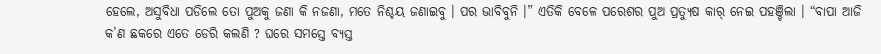ହେଲେ, ଅସୁବିଧା ପଡିଲେ ତୋ ପୁଅକୁ ଜଣା କି ନଜଣା, ମତେ ନିଶ୍ଚୟ ଜଣାଇବୁ । ପର ଭାବିବୁନି ।” ଏତିକି ବେଳେ ପରେଶର ପୁଅ ପ୍ରତ୍ୟୁଷ କାର୍ ନେଇ ପହଞ୍ଚିଲା । “ବାପା ଆଜି କ’ଣ ଛକରେ ଏତେ ଡେରି କଲଣି ? ଘରେ ସମସ୍ତେ ବ୍ୟସ୍ତ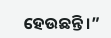ହେଉଛନ୍ତି ।”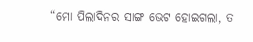“ମୋ ପିଲାଦିନର ସାଙ୍ଗ ଭେଟ ହୋଇଗଲା, ତ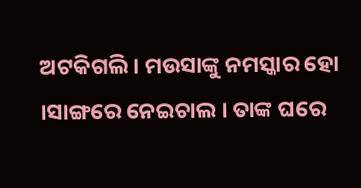ଅଟକିଗଲି । ମଉସାଙ୍କୁ ନମସ୍କାର ହୋ ।ସାଙ୍ଗରେ ନେଇଚାଲ । ତାଙ୍କ ଘରେ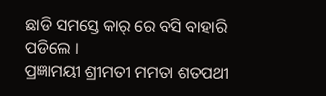ଛାଡି ସମସ୍ତେ କାର୍ ରେ ବସି ବାହାରି ପଡିଲେ ।
ପ୍ରଜ୍ଞାମୟୀ ଶ୍ରୀମତୀ ମମତା ଶତପଥୀ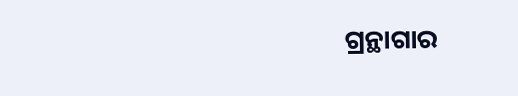ଗ୍ରନ୍ଥାଗାର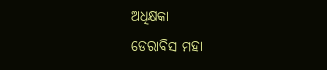ଅଧିକ୍ଷକା
ଡେରାବିସ ମହା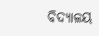ବିଦ୍ୟାଳୟ